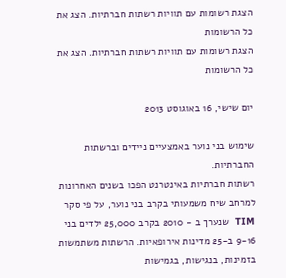הצגת רשומות עם תוויות רשתות חברתיות. הצג את כל הרשומות
הצגת רשומות עם תוויות רשתות חברתיות. הצג את כל הרשומות

יום שישי, 16 באוגוסט 2013

שימוש בני נוער באמצעיים ניידים וברשתות החברתיות.
רשתות חברתיות באינטרנט הפכו בשנים האחרונות למרחב שיח משמעותי בקרב בני נוער, על פי סקר TIM  שנערך ב - 2010 בקרב 25,000 ילדים בני 9-16 ב-25 מדינות אירופאיות. הרשתות משתמשות בזמינות, בנגישות, בגמישות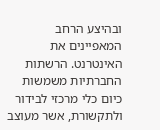ובהיצע הרחב המאפיינים את האינטרנט. הרשתות החברתיות משמשות כיום כלי מרכזי לבידור ולתקשורת, אשר מעוצב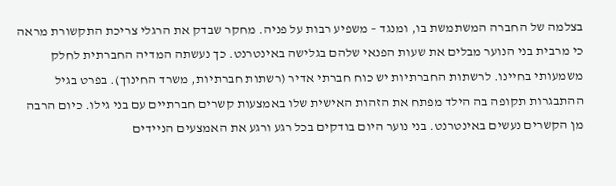בצלמה של החברה המשתמשת בו, ומנגד – משפיע רבות על פניה. מחקר שבדק את הרגלי צריכת התקשורת מראה כי מרבית בני הנוער מבלים את שעות הפנאי שלהם בגלישה באינטרנט. כך נעשתה המדיה החברתית לחלק משמעותי בחיינו. לרשתות החברתיות יש כוח חברתי אדיר (רשתות חברתיות, משרד החינוך). בפרט בגיל ההתבגרות תקופה בה הילד מפתח את הזהות האישית שלו באמצעות קשרים חברתיים עם בני גילו. כיום הרבה מן הקשרים נעשים באינטרנט. בני נוער היום בודקים בכל רגע ורגע את האמצעים הניידים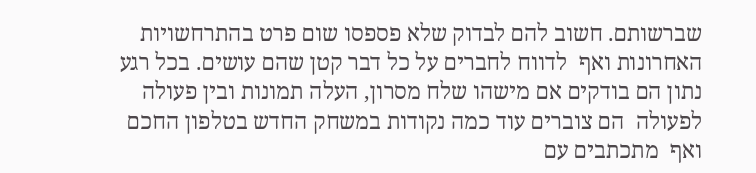שברשותם. חשוב להם לבדוק שלא פספסו שום פרט בהתרחשויות האחרונות ואף  לדווח לחברים על כל דבר קטן שהם עושים. בכל רגע נתון הם בודקים אם מישהו שלח מסרון, העלה תמונות ובין פעולה לפעולה  הם צוברים עוד כמה נקודות במשחק החדש בטלפון החכם ואף  מתכתבים עם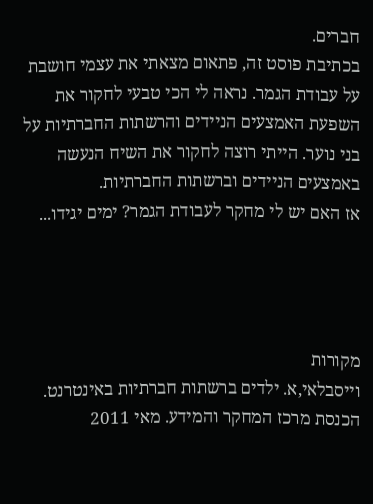חברים.
בכתיבת פוסט זה, פתאום מצאתי את עצמי חושבת על עבודת הגמר. נראה לי הכי טבעי לחקור את השפעת האמצעים הניידים והרשתות החברתיות על  בני נוער. הייתי רוצה לחקור את השיח הנעשה  באמצעים הניידים וברשתות החברתיות.
אז האם יש לי מחקר לעבודת הגמר? ימים יגידו...




מקורות
וייסבלאי,א. ילדים ברשתות חברתיות באינטרנט. הכנסת מרכז המחקר והמידע. מאי 2011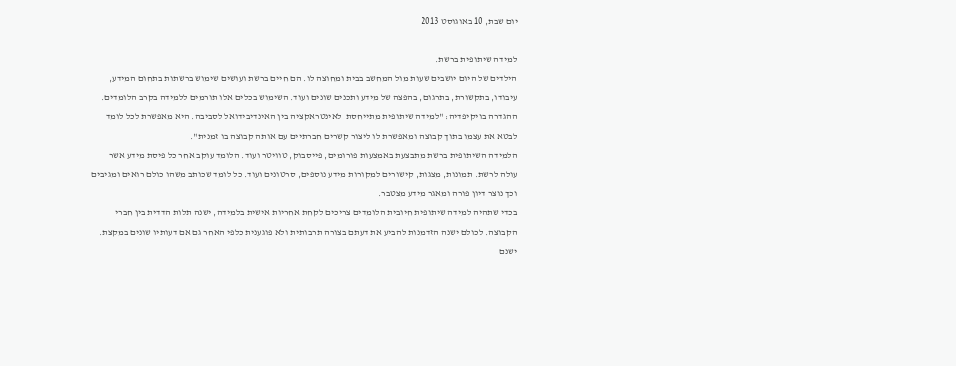יום שבת, 10 באוגוסט 2013

למידה שיתופית ברשת.
הילדים של היום יושבים שעות מול המחשב בבית ומחוצה לו. הם חיים ברשת ועושים שימוש ברשתות בתחום המידע, עיבודו, בתקשורת, בתרגום, בהפצה של מידע ותכנים שונים ועוד. השימוש בכלים אלו תורמים ללמידה בקרב הלומדים.
ההגדרה בויקיפדיה: "למידה שיתופית מתייחסת  לאינטראקציה בין האינדיבידואל לסביבה. היא מאפשרת לכל לומד לבטא את עצמו בתוך קבוצה ומאפשרת לו ליצור קשרים חברתיים עם אותה קבוצה בו זמנית".
הלמידה השיתופית ברשת מתבצעת באמצעות פורומים, פייסבוק, טוויטר ועוד. הלומד עוקב אחר כל פיסת מידע אשר עולה לרשת. תמונות, מצגות, קישורים למקורות מידע נוספים, סרטונים ועוד. כל לומד שכותב משהו כולם רואים ומגיבים וכך נוצר דיון פורה ומאגר מידע מצטבר.
בכדי שתהיה למידה שיתופית חיובית הלומדים צריכים לקחת אחריות אישית בלמידה, ישנה תלות הדדית בין חברי הקבוצה. לכולם ישנה הזדמנות להביע את דעתם בצורה תרבותית ולא פוגענית כלפי האחר גם אם דעותיו שונים במקצת.
ישנם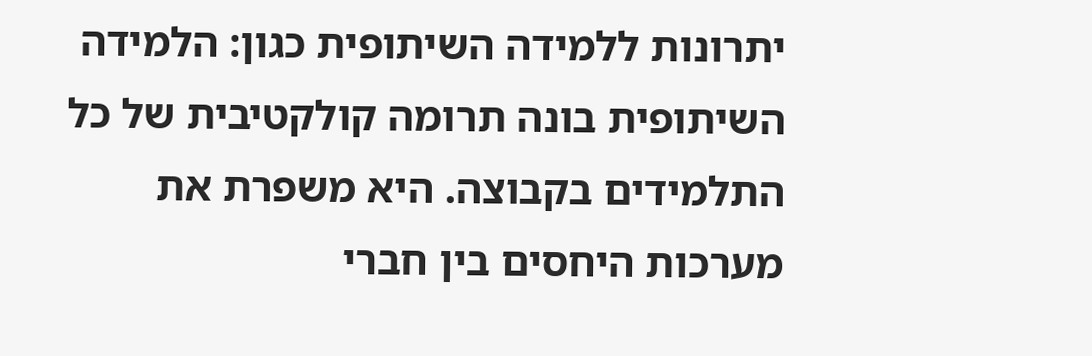יתרונות ללמידה השיתופית כגון: הלמידה השיתופית בונה תרומה קולקטיבית של כל התלמידים בקבוצה. היא משפרת את מערכות היחסים בין חברי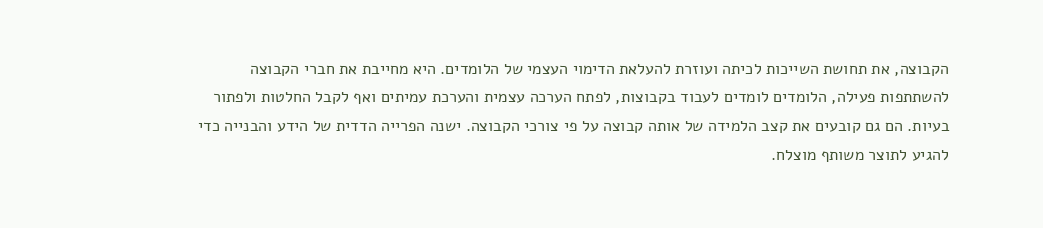הקבוצה, את תחושת השייכות לכיתה ועוזרת להעלאת הדימוי העצמי של הלומדים. היא מחייבת את חברי הקבוצה להשתתפות פעילה, הלומדים לומדים לעבוד בקבוצות, לפתח הערכה עצמית והערכת עמיתים ואף לקבל החלטות ולפתור בעיות. הם גם קובעים את קצב הלמידה של אותה קבוצה על פי צורכי הקבוצה. ישנה הפרייה הדדית של הידע והבנייה כדי להגיע לתוצר משותף מוצלח.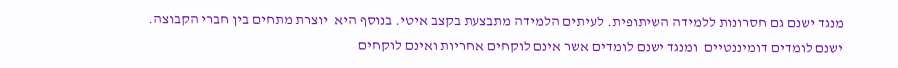מנגד ישנם גם חסרונות ללמידה השיתופית. לעיתים הלמידה מתבצעת בקצב איטי. בנוסף היא  יוצרת מתחים בין חברי הקבוצה. ישנם לומדים דומיננטיים  ומנגד ישנם לומדים אשר אינם לוקחים אחריות ואינם לוקחים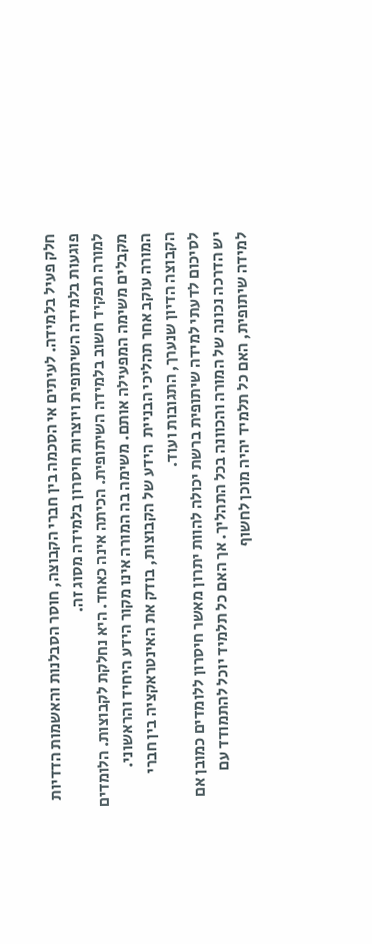חלק פעיל בלמידה. לעיתים אי הסכמה בין חברי הקבוצה, חוסר הסבלנות והאשמות הדדיות פוגעות בלמידה השיתופית ויוצרות חיסרון בלמידה מסוג זה.
למורה תפקיד חשוב בלמידה השיתופית. הכיתה אינה כאחד. היא נחלקת לקבוצות. הלומדים מקבלים משימה המפעילה אותם. משימה בה המורה אינו מקור הידע היחיד והראשוני. המורה עוקב אחר תהליכי הבניית  הידע של הקבוצות, בודק את האינטראקציה בין חברי הקבוצה הדיון שנערך, התגובות ועוד.
לסיכום לדעתי למידה שיתופית ברשת יכולה להוות יתרון מאשר חיסרון ללומדים כמובן אם יש הדרכה נכונה של המורה והכוונה בכל התהליך. אך האם כל תלמיד יוכל להתמודד עם למידה שיתופית, האם כל תלמיד יהיה מוכן לחשוף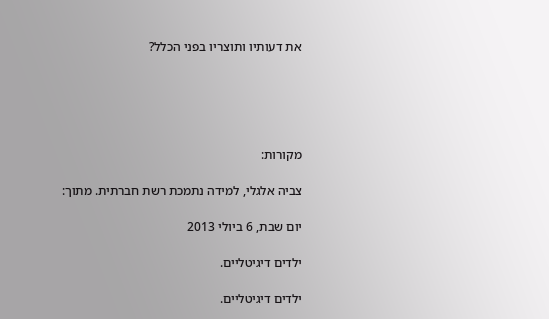את דעותיו ותוצריו בפני הכלל?





מקורות:

צביה אלגלי, למידה נתמכת רשת חברתית. מתוך:

יום שבת, 6 ביולי 2013

ילדים דיגיטליים.

ילדים דיגיטליים.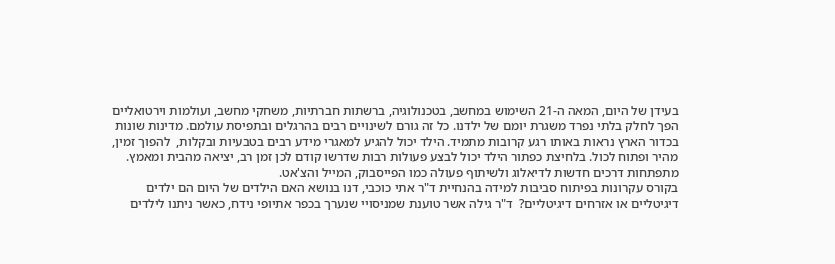בעידן של היום, המאה ה-21 השימוש במחשב, בטכנולוגיה, ברשתות חברתיות, משחקי מחשב, ועולמות וירטואליים הפך לחלק בלתי נפרד משגרת יומם של ילדנו. כל זה גורם לשינויים רבים בהרגלים ובתפיסת עולמם. מדינות שונות בכדור הארץ נראות באותו רגע קרובות מתמיד. הילד יכול להגיע למאגרי מידע רבים בטבעיות ובקלות,  להפוך זמין, מהיר ופתוח לכול. בלחיצת כפתור הילד יכול לבצע פעולות רבות שדרשו קודם לכן זמן רב, יציאה מהבית ומאמץ. מתפתחות דרכים חדשות לדיאלוג ולשיתוף פעולה כמו הפייסבוק, המייל והצ'אט.
בקורס עקרונות בפיתוח סביבות למידה בהנחיית ד"ר אתי כוכבי, דנו בנושא האם הילדים של היום הם ילדים דיגיטליים או אזרחים דיגיטליים?  ד"ר גילה אשר טוענת שמניסויי שנערך בכפר אתיופי נידח, כאשר ניתנו לילדים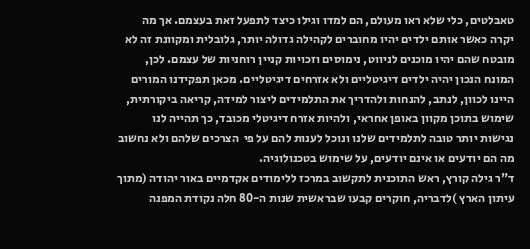טאבלטים, כלי שלא ראו מעולם, הם למדו וגילו כיצד לתפעל זאת בעצמם. אך מה יקרה כאשר אותם ילדים יהיו מחוברים לקהילה גדולה יותר, גלובלית ומקוונת זה לא מובטח שהם יהיו מוכנים לניווט, נימוסים וזכויות קניין רוחניות של עצמם. לכן, המונח הנכון יהיה ילדים דיגיטליים ולא אזרחים דיגיטליים. מכאן תפקידנו המורים  היינו לכוון, לנתב, להנחות ולהדריך את התלמידים ליצור למידה, קריאה ביקורתית, שימוש בתוכן מקוון באופן אחראי, ולהיות אזרח דיגיטלי מכובד, כך תהייה לנו נגישות יותר טובה לתלמידים שלנו ונוכל לענות להם על פי  הצרכים שלהם ולא נחשוב מה הם יודעים או אינם יודעים, על שימוש בטכנולוגיה.
ד"ר גילה קורץ, ראש התוכנית לתקשוב במרכז ללימודים אקדמיים באור יהודה (מתוך עיתון הארץ )לדבריה, חוקרים קבעו שבראשית שנות ה-80 חלה נקודת המפנה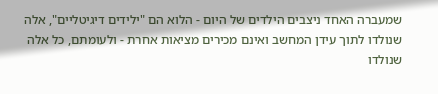שמעברה האחד ניצבים הילדים של היום - הלוא הם "ילידים דיגיטליים", אלה שנולדו לתוך עידן המחשב ואינם מכירים מציאות אחרת - ולעומתם, כל אלה שנולדו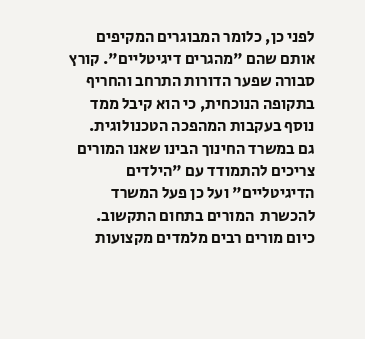לפני כן, כלומר המבוגרים המקיפים אותם שהם "מהגרים דיגיטליים". קורץ סבורה שפער הדורות התרחב והחריף בתקופה הנוכחית, כי הוא קיבל ממד נוסף בעקבות המהפכה הטכנולוגית.
גם במשרד החינוך הבינו שאנו המורים צריכים להתמודד עם "הילדים הדיגיטליים" ועל כן פעל המשרד להכשרת  המורים בתחום התקשוב.
כיום מורים רבים מלמדים מקצועות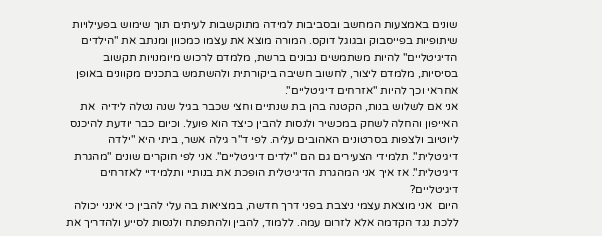שונים באמצעות המחשב ובסביבות למידה מתוקשבות לעיתים תוך שימוש בפעילויות שיתופיות בפייסבוק ובגוגל דוקס. המורה מוצא את עצמו כמכוון ומנתב את "הילדים הדיגיטליים" להיות משתמשים נבונים ברשת, מלמדם לרכוש מיומנויות תקשוב בסיסיות, מלמדם ליצור, לחשוב חשיבה ביקורתית ולהשתמש בתכנים מקוונים באופן אחראי וכך להיות "אזרחים דיגיטליים".
אני אם לשלוש בנות, הקטנה בהן בת שנתיים וחצי שכבר בגיל שנה נטלה לידיה  את האייפון והחלה לשחק במכשיר ולנסות להבין כיצד הוא פועל. וכיום כבר יודעת להיכנס ליוטיוב ולצפות בסרטונים האהובים עליה. לפי ד"ר גילה אשר, ביתי היא "ילדה דיגיטלית". תלמידי הצעירים גם הם "ילדים דיגיטליים". אני לפי חוקרים שונים "מהגרת דיגיטלית". אז איך אני המהגרת הדיגיטלית הופכת את בנותיי ותלמידיי לאזרחים דיגיטליים?
היום  אני מוצאת עצמי ניצבת בפני דרך חדשה, במציאות בה עלי להבין כי אינני יכולה ללכת נגד הקדמה אלא לזרום עמה. ללמוד, להבין ולהתפתח ולנסות לסייע ולהדריך את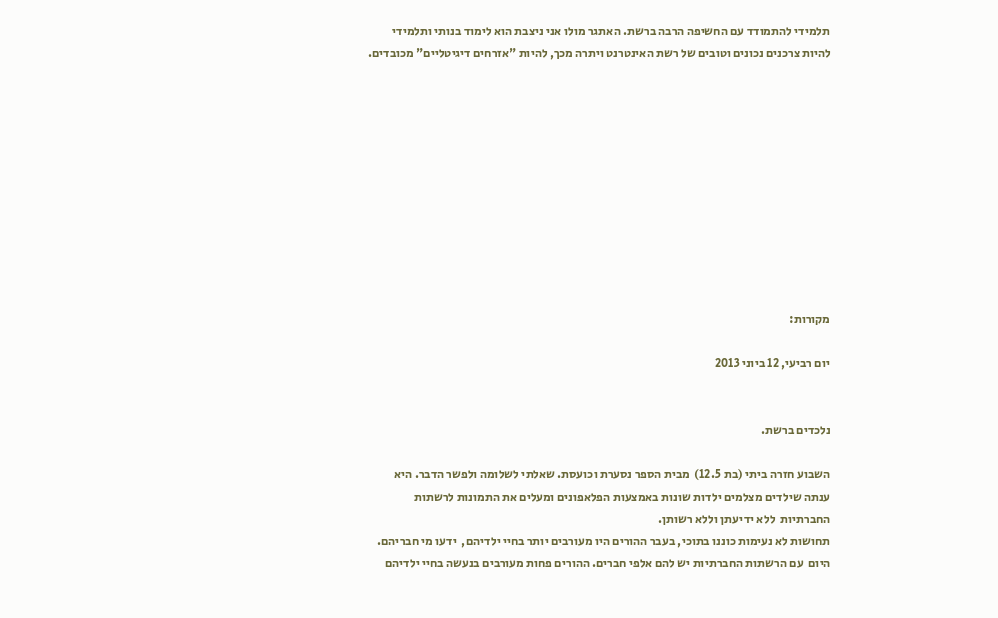תלמידי להתמודד עם החשיפה הרבה ברשת. האתגר מולו אני ניצבת הוא לימוד בנותי ותלמידי להיות צרכנים נכונים וטובים של רשת האינטרנט ויתרה מכך, להיות "אזרחים דיגיטליים" מכובדים.











מקורות:

יום רביעי, 12 ביוני 2013


נלכדים ברשת.

השבוע חזרה ביתי (בת 12.5)  מבית הספר נסערת וכועסת. שאלתי לשלומה ולפשר הדבר. היא ענתה שילדים מצלמים ילדות שונות באמצעות הפלאפונים ומעלים את התמונות לרשתות החברתיות  ללא ידיעתן וללא רשותן.
תחושות לא נעימות כוננו בתוכי, בעבר ההורים היו מעורבים יותר בחיי ילדיהם,  ידעו מי חבריהם. היום  עם הרשתות החברתיות יש להם אלפי חברים. ההורים פחות מעורבים בנעשה בחיי ילדיהם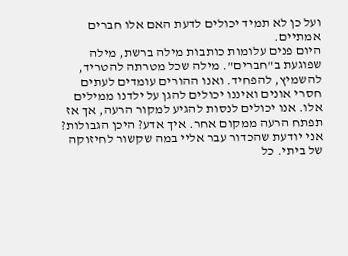ועל כן לא תמיד יכולים לדעת האם אלו חברים אמתיים.
היום פנים עלומות כותבות מילה ברשת, מילה שפוגעת ב"חברים". מילה שכל מטרתה להטריד, להשמיץ, להפחיד. ואנו ההורים עומדים לעתים חסרי אונים ואיננו יכולים להגן על ילדנו ממילים אלו. אנו יכולים לנסות להגיע למקור הרעה, אך אז תפתח הרעה ממקום אחר. איך אדע? היכן הגבולות?  אני יודעת שהכדור עבר אליי במה שקשור לחיזוקה של ביתי. כל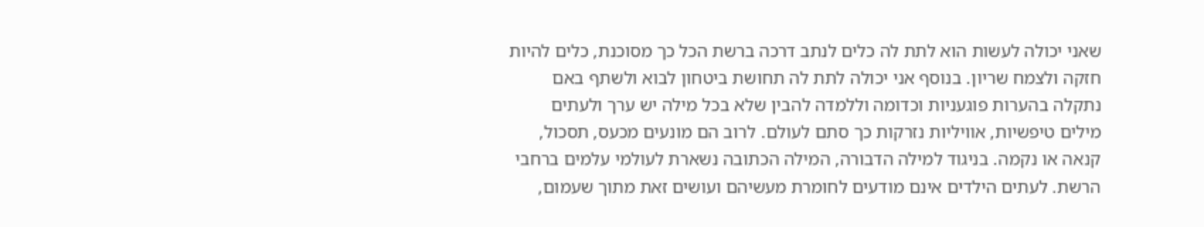שאני יכולה לעשות הוא לתת לה כלים לנתב דרכה ברשת הכל כך מסוכנת, כלים להיות חזקה ולצמח שריון. בנוסף אני יכולה לתת לה תחושת ביטחון לבוא ולשתף באם נתקלה בהערות פוגעניות וכדומה וללמדה להבין שלא בכל מילה יש ערך ולעתים מילים טיפשיות, אוויליות נזרקות כך סתם לעולם. לרוב הם מונעים מכעס, תסכול, קנאה או נקמה. בניגוד למילה הדבורה, המילה הכתובה נשארת לעולמי עלמים ברחבי הרשת. לעתים הילדים אינם מודעים לחומרת מעשיהם ועושים זאת מתוך שעמום,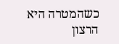כשהמטרה היא הרצון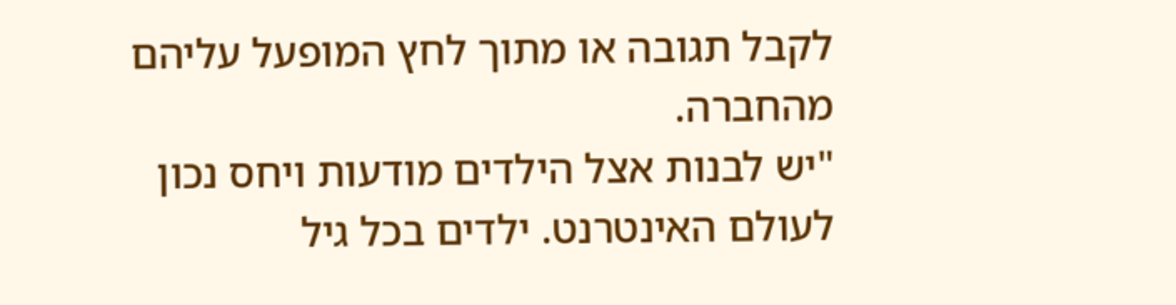לקבל תגובה או מתוך לחץ המופעל עליהם מהחברה.
"יש לבנות אצל הילדים מודעות ויחס נכון לעולם האינטרנט. ילדים בכל גיל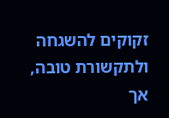זקוקים להשגחה ולתקשורת טובה, אך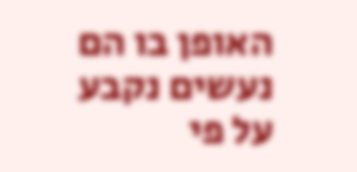האופן בו הם נעשים נקבע על פי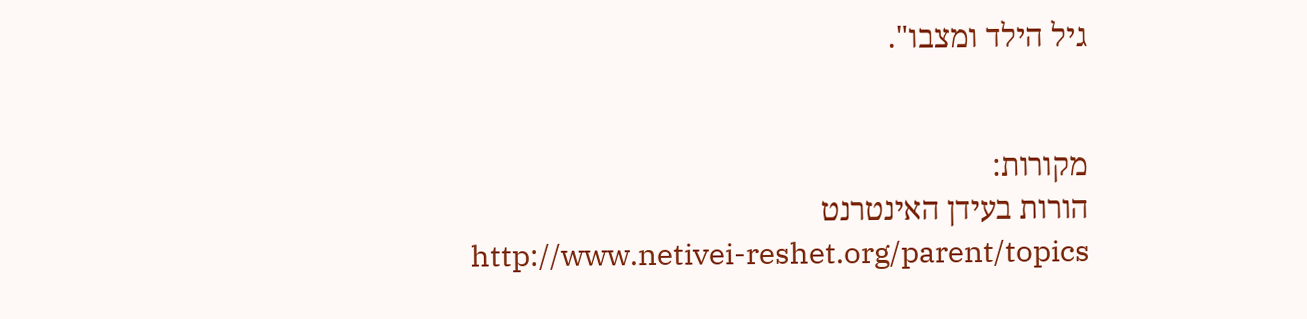גיל הילד ומצבו".


מקורות:
הורות בעידן האינטרנט
http://www.netivei-reshet.org/parent/topics